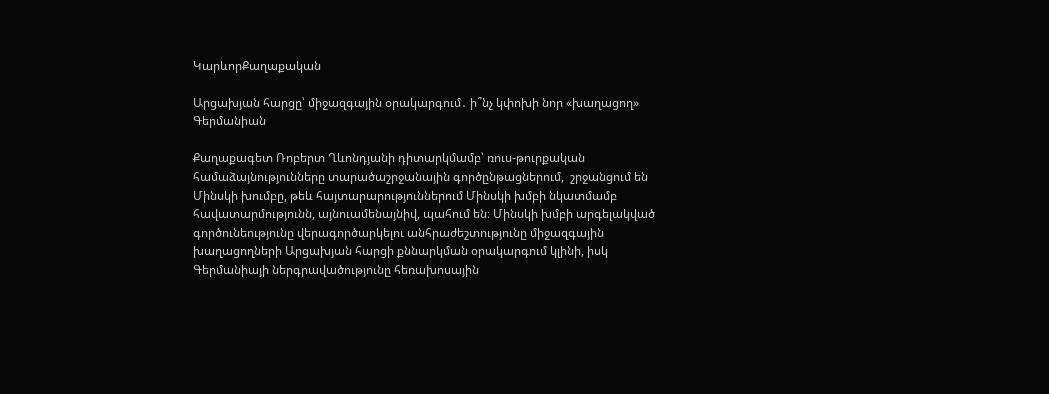ԿարևորՔաղաքական

Արցախյան հարցը՝ միջազգային օրակարգում․ ի՞նչ կփոխի նոր «խաղացող» Գերմանիան

Քաղաքագետ Ռոբերտ Ղևոնդյանի դիտարկմամբ՝ ռուս-թուրքական  համաձայնությունները տարածաշրջանային գործընթացներում,  շրջանցում են Մինսկի խումբը, թեև հայտարարություններում Մինսկի խմբի նկատմամբ հավատարմությունն, այնուամենայնիվ, պահում են։ Մինսկի խմբի արգելակված գործունեությունը վերագործարկելու անհրաժեշտությունը միջազգային խաղացողների Արցախյան հարցի քննարկման օրակարգում կլինի, իսկ Գերմանիայի ներգրավածությունը հեռախոսային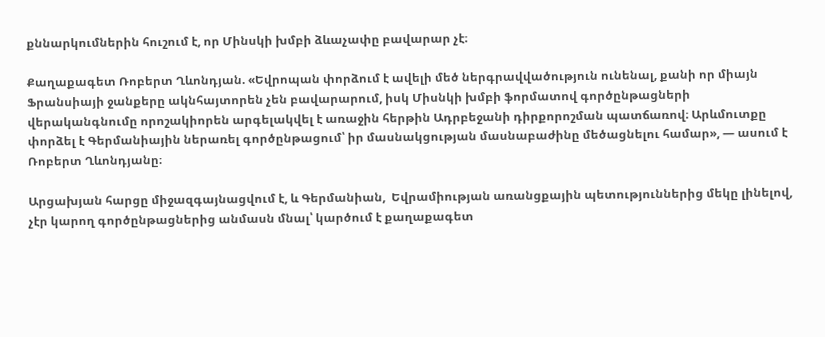քննարկումներին հուշում է, որ Մինսկի խմբի ձևաչափը բավարար չէ։

Քաղաքագետ Ռոբերտ Ղևոնդյան. «Եվրոպան փորձում է ավելի մեծ ներգրավվածություն ունենալ, քանի որ միայն Ֆրանսիայի ջանքերը ակնհայտորեն չեն բավարարում, իսկ Միսնկի խմբի ֆորմատով գործընթացների վերականգնումը որոշակիորեն արգելակվել է առաջին հերթին Ադրբեջանի դիրքորոշման պատճառով։ Արևմուտքը փորձել է Գերմանիային ներառել գործընթացում՝ իր մասնակցության մասնաբաժինը մեծացնելու համար», — ասում է Ռոբերտ Ղևոնդյանը։

Արցախյան հարցը միջազգայնացվում է, և Գերմանիան,  Եվրամիության առանցքային պետություններից մեկը լինելով, չէր կարող գործընթացներից անմասն մնալ՝ կարծում է քաղաքագետ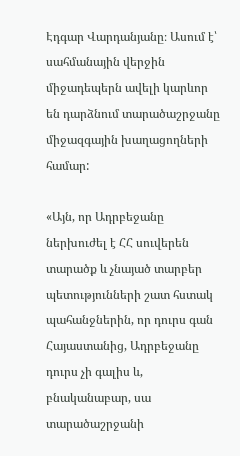Էդգար Վարդանյանը։ Ասում է՝ սահմանային վերջին միջադեպերն ավելի կարևոր են դարձնում տարածաշրջանը միջազգային խաղացողների համար:

«Այն, որ Ադրբեջանը ներխուժել է ՀՀ սուվերեն տարածք և չնայած տարբեր պետությունների շատ հստակ պահանջներին, որ դուրս գան Հայաստանից, Ադրբեջանը դուրս չի գալիս և, բնականաբար, սա տարածաշրջանի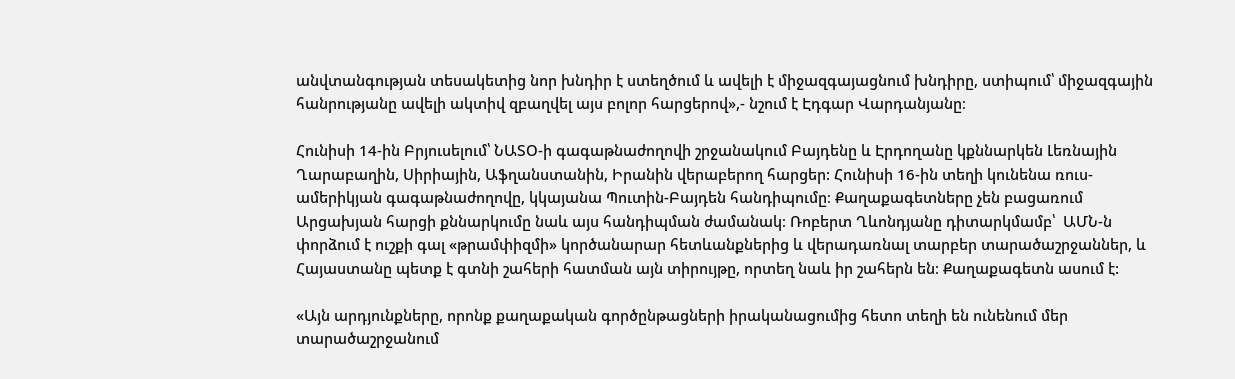անվտանգության տեսակետից նոր խնդիր է ստեղծում և ավելի է միջազգայացնում խնդիրը, ստիպում՝ միջազգային հանրությանը ավելի ակտիվ զբաղվել այս բոլոր հարցերով»,- նշում է Էդգար Վարդանյանը։

Հունիսի 14-ին Բրյուսելում՝ ՆԱՏՕ-ի գագաթնաժողովի շրջանակում Բայդենը և Էրդողանը կքննարկեն Լեռնային Ղարաբաղին, Սիրիային, Աֆղանստանին, Իրանին վերաբերող հարցեր: Հունիսի 16-ին տեղի կունենա ռուս-ամերիկյան գագաթնաժողովը, կկայանա Պուտին-Բայդեն հանդիպումը։ Քաղաքագետները չեն բացառում Արցախյան հարցի քննարկումը նաև այս հանդիպման ժամանակ։ Ռոբերտ Ղևոնդյանը դիտարկմամբ՝  ԱՄՆ-ն փորձում է ուշքի գալ «թրամփիզմի» կործանարար հետևանքներից և վերադառնալ տարբեր տարածաշրջաններ, և Հայաստանը պետք է գտնի շահերի հատման այն տիրույթը, որտեղ նաև իր շահերն են։ Քաղաքագետն ասում է:

«Այն արդյունքները, որոնք քաղաքական գործընթացների իրականացումից հետո տեղի են ունենում մեր տարածաշրջանում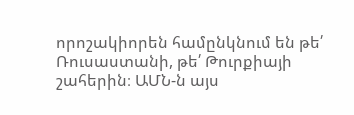որոշակիորեն համընկնում են թե՛ Ռուսաստանի, թե՛ Թուրքիայի շահերին։ ԱՄՆ-ն այս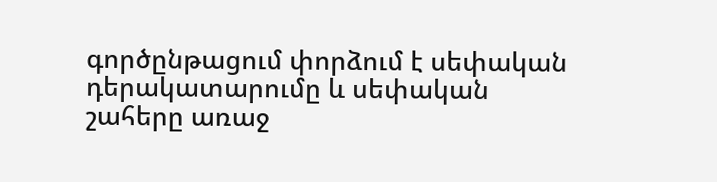գործընթացում փորձում է սեփական դերակատարումը և սեփական շահերը առաջ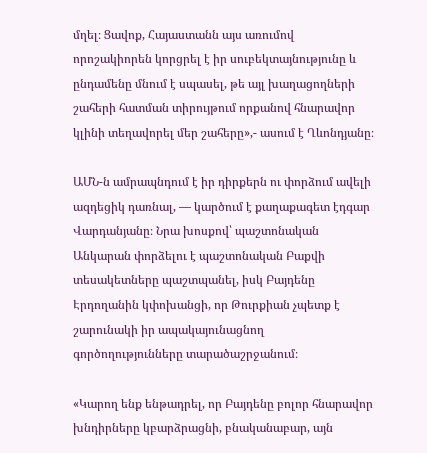մղել։ Ցավոք, Հայաստանն այս առումով որոշակիորեն կորցրել է իր սուբեկտայնությունը և ընդամենը մնում է սպասել, թե այլ խաղացողների շահերի հատման տիրույթում որքանով հնարավոր կլինի տեղավորել մեր շահերը»,- ասում է Ղևոնդյանը։

ԱՄՆ-ն ամրապնդում է իր դիրքերն ու փորձում ավելի ազդեցիկ դառնալ, — կարծում է քաղաքագետ էդգար Վարդանյանը։ Նրա խոսքով՝ պաշտոնական Անկարան փորձելու է պաշտոնական Բաքվի տեսակետները պաշտպանել, իսկ Բայդենը Էրդողանին կփոխանցի, որ Թուրքիան չպետք է շարունակի իր ապակայունացնող գործողությունները տարածաշրջանում։

«Կարող ենք ենթադրել, որ Բայդենը բոլոր հնարավոր խնդիրները կբարձրացնի, բնականաբար, այն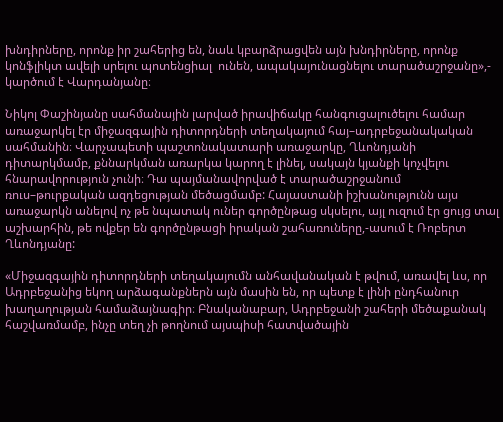խնդիրները, որոնք իր շահերից են, նաև կբարձրացվեն այն խնդիրները, որոնք կոնֆլիկտ ավելի սրելու պոտենցիալ  ունեն, ապակայունացնելու տարածաշրջանը»,- կարծում է Վարդանյանը։

Նիկոլ Փաշինյանը սահմանային լարված իրավիճակը հանգուցալուծելու համար առաջարկել էր միջազգային դիտորդների տեղակայում հայ–ադրբեջանակական սահմանին։ Վարչապետի պաշտոնակատարի առաջարկը, Ղևոնդյանի դիտարկմամբ, քննարկման առարկա կարող է լինել, սակայն կյանքի կոչվելու հնարավորություն չունի։ Դա պայմանավորված է տարածաշրջանում ռուս–թուրքական ազդեցության մեծացմամբ: Հայաստանի իշխանությունն այս առաջարկն անելով ոչ թե նպատակ ուներ գործընթաց սկսելու, այլ ուզում էր ցույց տալ աշխարհին, թե ովքեր են գործընթացի իրական շահառուները,-ասում է Ռոբերտ Ղևոնդյանը:

«Միջազգային դիտորդների տեղակայումն անհավանական է թվում, առավել ևս, որ Ադրբեջանից եկող արձագանքներն այն մասին են, որ պետք է լինի ընդհանուր խաղաղության համաձայնագիր։ Բնականաբար, Ադրբեջանի շահերի մեծաքանակ հաշվառմամբ, ինչը տեղ չի թողնում այսպիսի հատվածային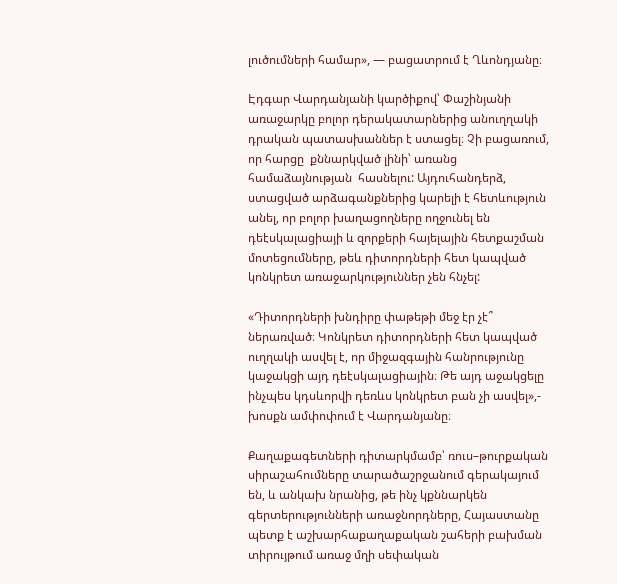լուծումների համար», — բացատրում է Ղևոնդյանը։

Էդգար Վարդանյանի կարծիքով՝ Փաշինյանի առաջարկը բոլոր դերակատարներից անուղղակի դրական պատասխաններ է ստացել։ Չի բացառում, որ հարցը  քննարկված լինի՝ առանց համաձայնության  հասնելու: Այդուհանդերձ, ստացված արձագանքներից կարելի է հետևություն անել, որ բոլոր խաղացողները ողջունել են դեէսկալացիայի և զորքերի հայելային հետքաշման մոտեցումները, թեև դիտորդների հետ կապված կոնկրետ առաջարկություններ չեն հնչել:

«Դիտորդների խնդիրը փաթեթի մեջ էր չէ՞ ներառված։ Կոնկրետ դիտորդների հետ կապված ուղղակի ասվել է, որ միջազգային հանրությունը կաջակցի այդ դեէսկալացիային։ Թե այդ աջակցելը ինչպես կդսևորվի դեռևս կոնկրետ բան չի ասվել»,- խոսքն ամփոփում է Վարդանյանը։

Քաղաքագետների դիտարկմամբ՝ ռուս–թուրքական սիրաշահումները տարածաշրջանում գերակայում են, և անկախ նրանից, թե ինչ կքննարկեն գերտերությունների առաջնորդները, Հայաստանը պետք է աշխարհաքաղաքական շահերի բախման տիրույթում առաջ մղի սեփական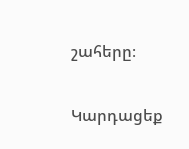շահերը։

Կարդացեք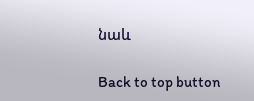նաև

Back to top button